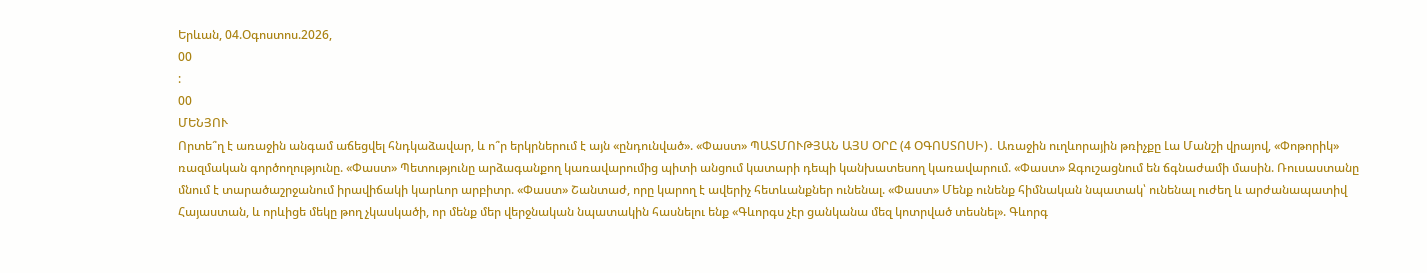Երևան, 04.Օգոստոս.2026,
00
:
00
ՄԵՆՅՈՒ
Որտե՞ղ է առաջին անգամ աճեցվել հնդկաձավար, և ո՞ր երկրներում է այն «ընդունված». «Փաստ» ՊԱՏՄՈՒԹՅԱՆ ԱՅՍ ՕՐԸ (4 ՕԳՈՍՏՈՍԻ)․ Առաջին ուղևորային թռիչքը Լա Մանշի վրայով, «Փոթորիկ» ռազմական գործողությունը. «Փաստ» Պետությունը արձագանքող կառավարումից պիտի անցում կատարի դեպի կանխատեսող կառավարում. «Փաստ» Զգուշացնում են ճգնաժամի մասին. Ռուսաստանը մնում է տարածաշրջանում իրավիճակի կարևոր արբիտր. «Փաստ» Շանտաժ, որը կարող է ավերիչ հետևանքներ ունենալ. «Փաստ» Մենք ունենք հիմնական նպատակ՝ ունենալ ուժեղ և արժանապատիվ Հայաստան, և որևիցե մեկը թող չկասկածի, որ մենք մեր վերջնական նպատակին հասնելու ենք «Գևորգս չէր ցանկանա մեզ կոտրված տեսնել». Գևորգ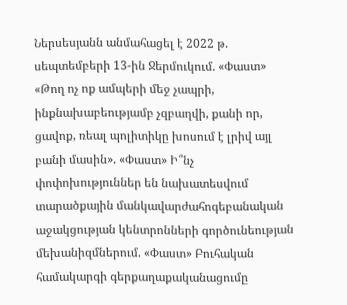Ներսեսյանն անմահացել է 2022 թ. սեպտեմբերի 13-ին Ջերմուկում. «Փաստ» «Թող ոչ ոք ամպերի մեջ չապրի, ինքնախաբեությամբ չզբաղվի, քանի որ, ցավոք, ռեալ պոլիտիկը խոսում է լրիվ այլ բանի մասին». «Փաստ» Ի՞նչ փոփոխություններ են նախատեսվում տարածքային մանկավարժահոգեբանական աջակցության կենտրոնների գործունեության մեխանիզմներում. «Փաստ» Բուհական համակարգի գերքաղաքականացումը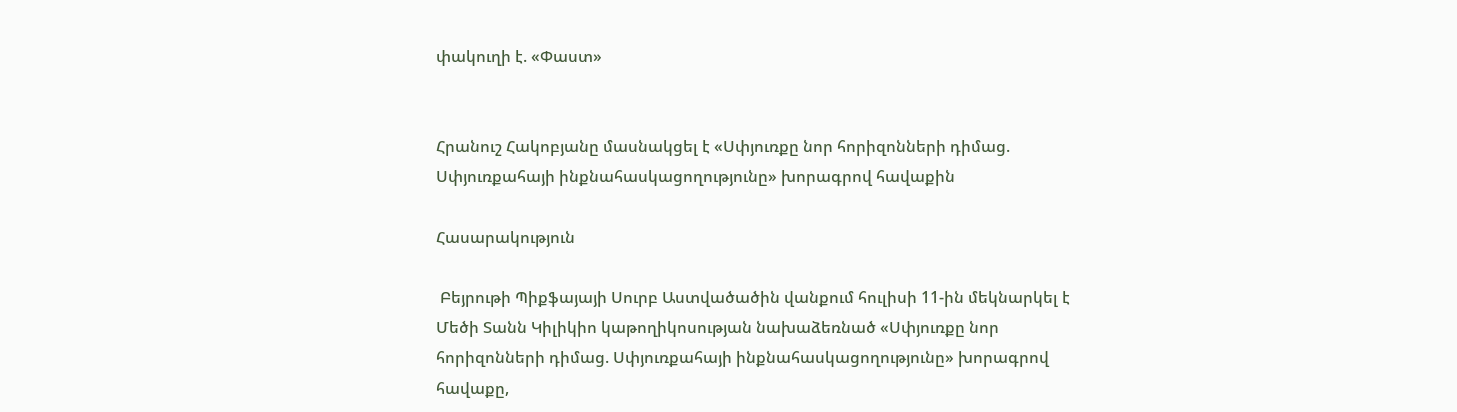փակուղի է. «Փաստ»


Հրանուշ Հակոբյանը մասնակցել է «Սփյուռքը նոր հորիզոնների դիմաց. Սփյուռքահայի ինքնահասկացողությունը» խորագրով հավաքին

Հասարակություն

 Բեյրութի Պիքֆայայի Սուրբ Աստվածածին վանքում հուլիսի 11-ին մեկնարկել է Մեծի Տանն Կիլիկիո կաթողիկոսության նախաձեռնած «Սփյուռքը նոր հորիզոնների դիմաց. Սփյուռքահայի ինքնահասկացողությունը» խորագրով հավաքը,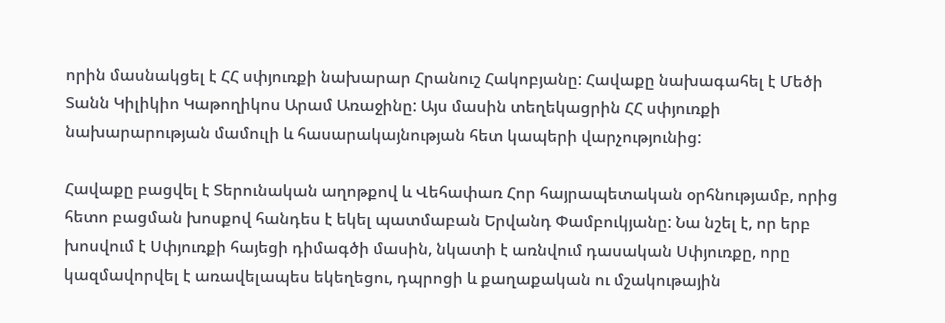որին մասնակցել է ՀՀ սփյուռքի նախարար Հրանուշ Հակոբյանը: Հավաքը նախագահել է Մեծի Տանն Կիլիկիո Կաթողիկոս Արամ Առաջինը: Այս մասին տեղեկացրին ՀՀ սփյուռքի նախարարության մամուլի և հասարակայնության հետ կապերի վարչությունից:

Հավաքը բացվել է Տերունական աղոթքով և Վեհափառ Հոր հայրապետական օրհնությամբ, որից հետո բացման խոսքով հանդես է եկել պատմաբան Երվանդ Փամբուկյանը: Նա նշել է, որ երբ խոսվում է Սփյուռքի հայեցի դիմագծի մասին, նկատի է առնվում դասական Սփյուռքը, որը կազմավորվել է առավելապես եկեղեցու, դպրոցի և քաղաքական ու մշակութային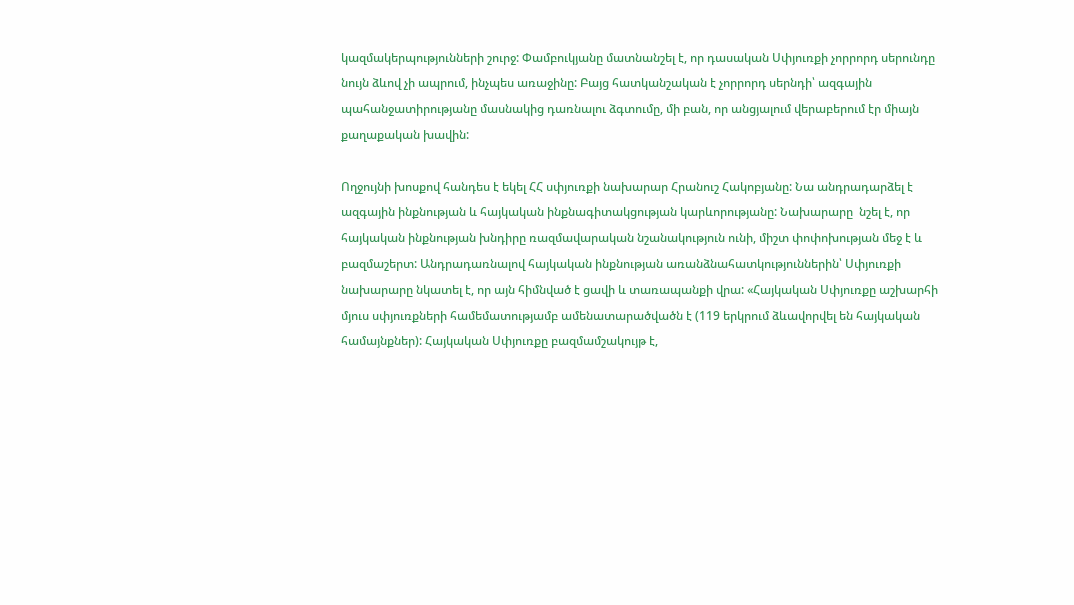կազմակերպությունների շուրջ: Փամբուկյանը մատնանշել է, որ դասական Սփյուռքի չորրորդ սերունդը նույն ձևով չի ապրում, ինչպես առաջինը: Բայց հատկանշական է չորրորդ սերնդի՝ ազգային պահանջատիրությանը մասնակից դառնալու ձգտումը, մի բան, որ անցյալում վերաբերում էր միայն քաղաքական խավին:

Ողջույնի խոսքով հանդես է եկել ՀՀ սփյուռքի նախարար Հրանուշ Հակոբյանը: Նա անդրադարձել է ազգային ինքնության և հայկական ինքնագիտակցության կարևորությանը: Նախարարը  նշել է, որ հայկական ինքնության խնդիրը ռազմավարական նշանակություն ունի, միշտ փոփոխության մեջ է և բազմաշերտ: Անդրադառնալով հայկական ինքնության առանձնահատկություններին՝ Սփյուռքի նախարարը նկատել է, որ այն հիմնված է ցավի և տառապանքի վրա: «Հայկական Սփյուռքը աշխարհի մյուս սփյուռքների համեմատությամբ ամենատարածվածն է (119 երկրում ձևավորվել են հայկական համայնքներ): Հայկական Սփյուռքը բազմամշակույթ է,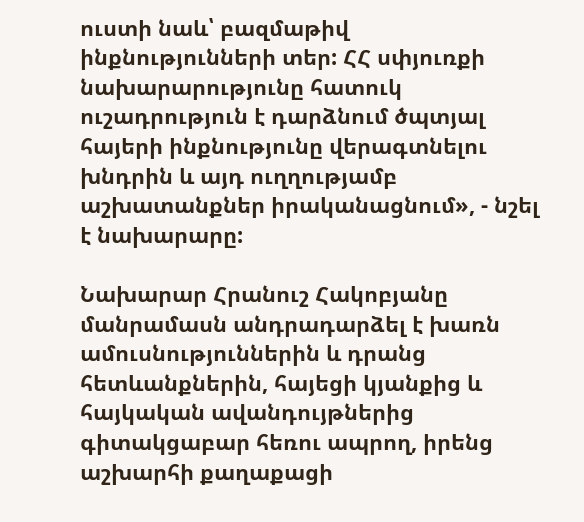ուստի նաև՝ բազմաթիվ ինքնությունների տեր: ՀՀ սփյուռքի նախարարությունը հատուկ ուշադրություն է դարձնում ծպտյալ հայերի ինքնությունը վերագտնելու խնդրին և այդ ուղղությամբ աշխատանքներ իրականացնում», - նշել է նախարարը:

Նախարար Հրանուշ Հակոբյանը մանրամասն անդրադարձել է խառն ամուսնություններին և դրանց հետևանքներին, հայեցի կյանքից և հայկական ավանդույթներից գիտակցաբար հեռու ապրող, իրենց աշխարհի քաղաքացի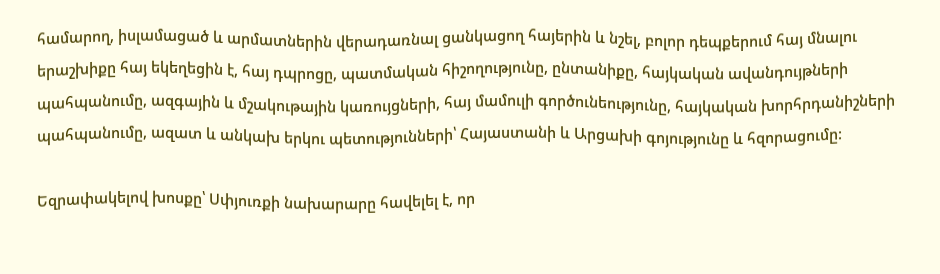համարող, իսլամացած և արմատներին վերադառնալ ցանկացող հայերին և նշել, բոլոր դեպքերում հայ մնալու երաշխիքը հայ եկեղեցին է, հայ դպրոցը, պատմական հիշողությունը, ընտանիքը, հայկական ավանդույթների պահպանումը, ազգային և մշակութային կառույցների, հայ մամուլի գործունեությունը, հայկական խորհրդանիշների պահպանումը, ազատ և անկախ երկու պետությունների՝ Հայաստանի և Արցախի գոյությունը և հզորացումը:

Եզրափակելով խոսքը՝ Սփյուռքի նախարարը հավելել է, որ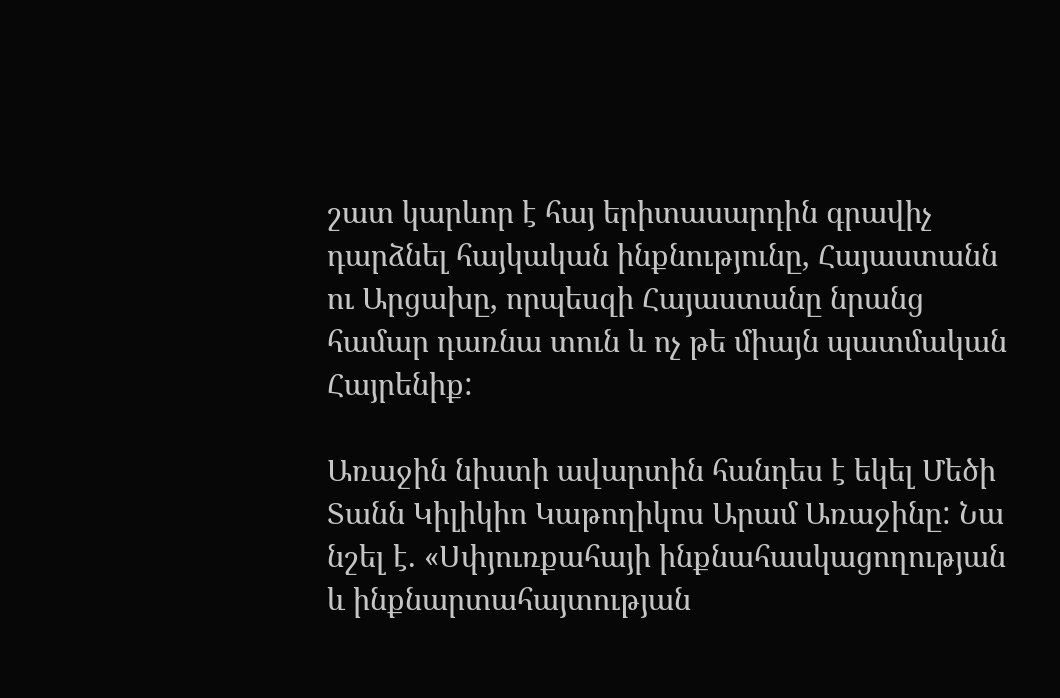շատ կարևոր է հայ երիտասարդին գրավիչ դարձնել հայկական ինքնությունը, Հայաստանն ու Արցախը, որպեսզի Հայաստանը նրանց համար դառնա տուն և ոչ թե միայն պատմական Հայրենիք:

Առաջին նիստի ավարտին հանդես է եկել Մեծի Տանն Կիլիկիո Կաթողիկոս Արամ Առաջինը: Նա նշել է. «Սփյուռքահայի ինքնահասկացողության և ինքնարտահայտության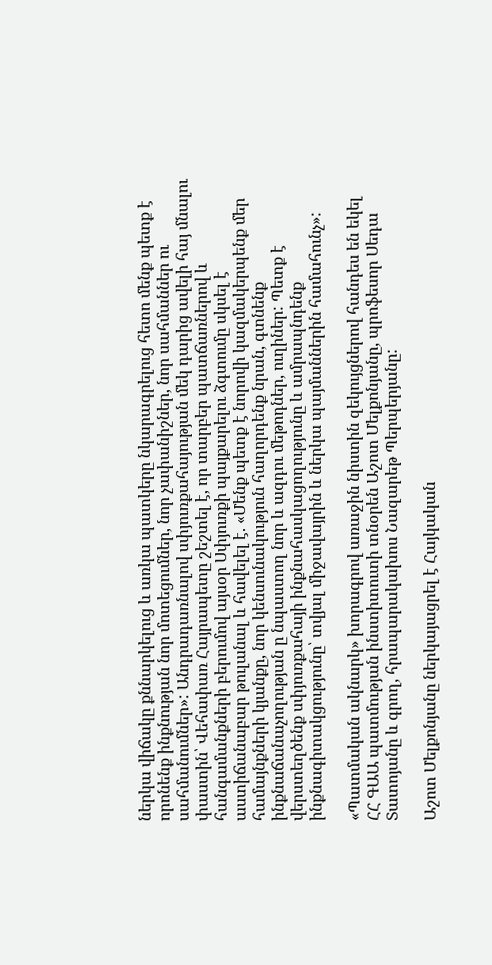ներկա վիճակը քննարկելուց և առկա պատկերը նկարագրելուց հետո մենք պետք է որոնենք ինքնության նոր մոտեցումներ, նոր չափանիշներ, նոր սահմաններ ու սահմանումներ»: Անդրադառնալով սփյուռքահայության մեկ դարից ավելի հայ մնալու փաստին՝ Վեհափառ Հայրապետը շեշտել է, որ տարբեր պատճառներով և հանգամանքների բերումով այսօր Սփյուռքի պայքարելու ձգտումը սկսել է աստիճանաբար թուլանալ և հավելել է. «Մենք պետք է նորովի կազմակերպենք մեր համայնքների կյանքը, նոր կենսունակություն հաղորդենք նրան, գտնենք ինքնաճանաչողության ը նպաստող նոր և ազդու մեթոդներ, ուղիներ: Պետք է վերստեղծենք սփյուռքահայի ինքնահասկացողությունը և ամրապնդենք ինքնագիտակցությունը՝ տվյալ միջավայրին և ներկա պայմաններին համահունչ»:

«Պատմական ակնարկ» խորագրով առաջին նիստին զեկույցներով հանդես են եկել ՀՀ ԳԱԱ պատմության ինստիտուտի տնօրեն Աշոտ Մելքոնյանը, պրոֆեսոր Սեդա Տատոյանը և գրող, հրապարակախոս Նազարեթ Պերպերյանը:

Աշոտ Մելքոնյանը ներկայացրել է Հայկական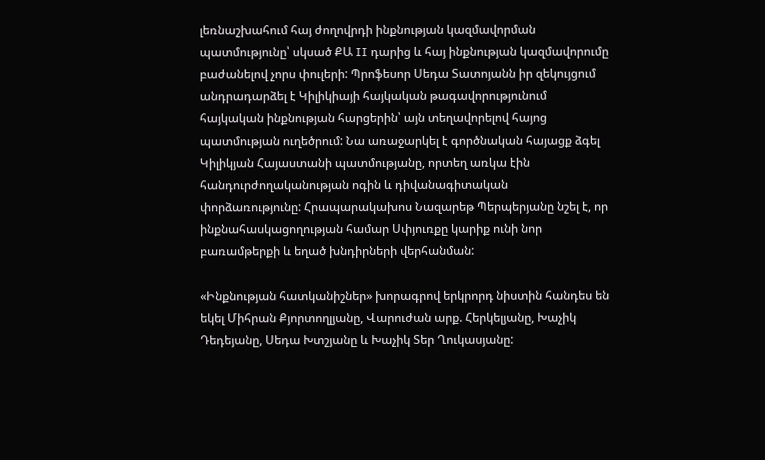լեռնաշխահում հայ ժողովրդի ինքնության կազմավորման պատմությունը՝ սկսած ՔԱ II դարից և հայ ինքնության կազմավորումը բաժանելով չորս փուլերի: Պրոֆեսոր Սեդա Տատոյանն իր զեկույցում անդրադարձել է Կիլիկիայի հայկական թագավորությունում հայկական ինքնության հարցերին՝ այն տեղավորելով հայոց պատմության ուղեծրում: Նա առաջարկել է գործնական հայացք ձգել Կիլիկյան Հայաստանի պատմությանը, որտեղ առկա էին հանդուրժողականության ոգին և դիվանագիտական փորձառությունը: Հրապարակախոս Նազարեթ Պերպերյանը նշել է, որ ինքնահասկացողության համար Սփյուռքը կարիք ունի նոր բառամթերքի և եղած խնդիրների վերհանման:

«Ինքնության հատկանիշներ» խորագրով երկրորդ նիստին հանդես են եկել Միհրան Քյորտողլյանը, Վարուժան արք. Հերկելյանը, Խաչիկ Դեդեյանը, Սեդա Խտշյանը և Խաչիկ Տեր Ղուկասյանը: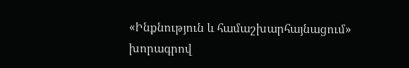«Ինքնություն և համաշխարհայնացում» խորագրով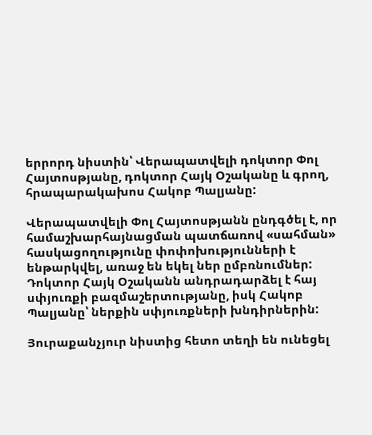երրորդ նիստին՝ Վերապատվելի դոկտոր Փոլ Հայտոսթյանը, դոկտոր Հայկ Օշականը և գրող, հրապարակախոս Հակոբ Պալյանը:

Վերապատվելի Փոլ Հայտոսթյանն ընդգծել է, որ համաշխարհայնացման պատճառով «սահման» հասկացողությունը փոփոխությունների է ենթարկվել, առաջ են եկել ներ ըմբռնումներ: Դոկտոր Հայկ Օշականն անդրադարձել է հայ սփյուռքի բազմաշերտությանը, իսկ Հակոբ Պալյանը՝ ներքին սփյուռքների խնդիրներին:

Յուրաքանչյուր նիստից հետո տեղի են ունեցել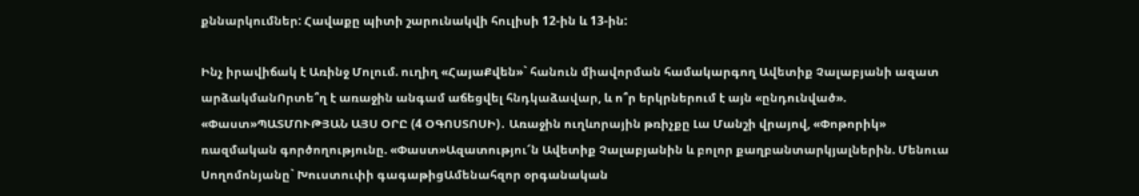քննարկումներ: Հավաքը պիտի շարունակվի հուլիսի 12-ին և 13-ին:

Ինչ իրավիճակ է Առինջ Մոլում. ուղիղ «ՀայաՔվեն»` հանուն միավորման համակարգող Ավետիք Չալաբյանի ազատ արձակմանՈրտե՞ղ է առաջին անգամ աճեցվել հնդկաձավար, և ո՞ր երկրներում է այն «ընդունված». «Փաստ»ՊԱՏՄՈՒԹՅԱՆ ԱՅՍ ՕՐԸ (4 ՕԳՈՍՏՈՍԻ)․ Առաջին ուղևորային թռիչքը Լա Մանշի վրայով, «Փոթորիկ» ռազմական գործողությունը. «Փաստ»Ազատությու՜ն Ավետիք Չալաբյանին և բոլոր քաղբանտարկյալներին. Մենուա Սողոմոնյանը` Խուստուփի գագաթիցԱմենահզոր օրգանական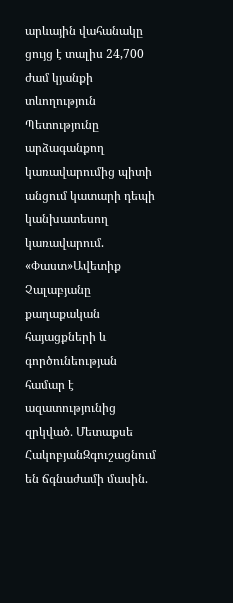արևային վահանակը ցույց է տալիս 24,700 ժամ կյանքի տևողություն Պետությունը արձագանքող կառավարումից պիտի անցում կատարի դեպի կանխատեսող կառավարում. «Փաստ»Ավետիք Չալաբյանը քաղաքական հայացքների և գործունեության համար է ազատությունից զրկված․ Մետաքսե ՀակոբյանԶգուշացնում են ճգնաժամի մասին.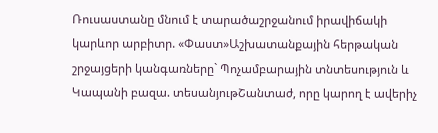Ռուսաստանը մնում է տարածաշրջանում իրավիճակի կարևոր արբիտր. «Փաստ»Աշխատանքային հերթական շրջայցերի կանգառները` Պոչամբարային տնտեսություն և Կապանի բազա. տեսանյութՇանտաժ, որը կարող է ավերիչ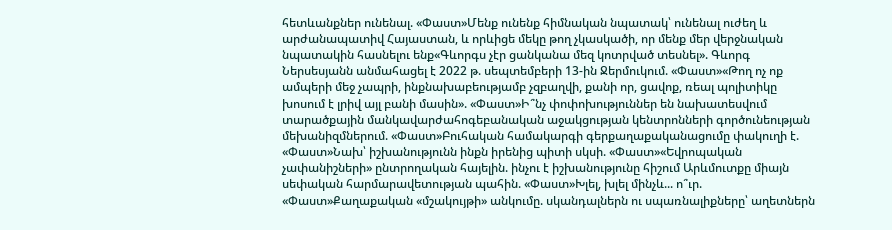հետևանքներ ունենալ. «Փաստ»Մենք ունենք հիմնական նպատակ՝ ունենալ ուժեղ և արժանապատիվ Հայաստան, և որևիցե մեկը թող չկասկածի, որ մենք մեր վերջնական նպատակին հասնելու ենք«Գևորգս չէր ցանկանա մեզ կոտրված տեսնել». Գևորգ Ներսեսյանն անմահացել է 2022 թ. սեպտեմբերի 13-ին Ջերմուկում. «Փաստ»«Թող ոչ ոք ամպերի մեջ չապրի, ինքնախաբեությամբ չզբաղվի, քանի որ, ցավոք, ռեալ պոլիտիկը խոսում է լրիվ այլ բանի մասին». «Փաստ»Ի՞նչ փոփոխություններ են նախատեսվում տարածքային մանկավարժահոգեբանական աջակցության կենտրոնների գործունեության մեխանիզմներում. «Փաստ»Բուհական համակարգի գերքաղաքականացումը փակուղի է. «Փաստ»Նախ՝ իշխանությունն ինքն իրենից պիտի սկսի. «Փաստ»«Եվրոպական չափանիշների» ընտրողական հայելին. ինչու է իշխանությունը հիշում Արևմուտքը միայն սեփական հարմարավետության պահին. «Փաստ»Խլել, խլել մինչև... ո՞ւր. «Փաստ»Քաղաքական «մշակույթի» անկումը. սկանդալներն ու սպառնալիքները՝ աղետներն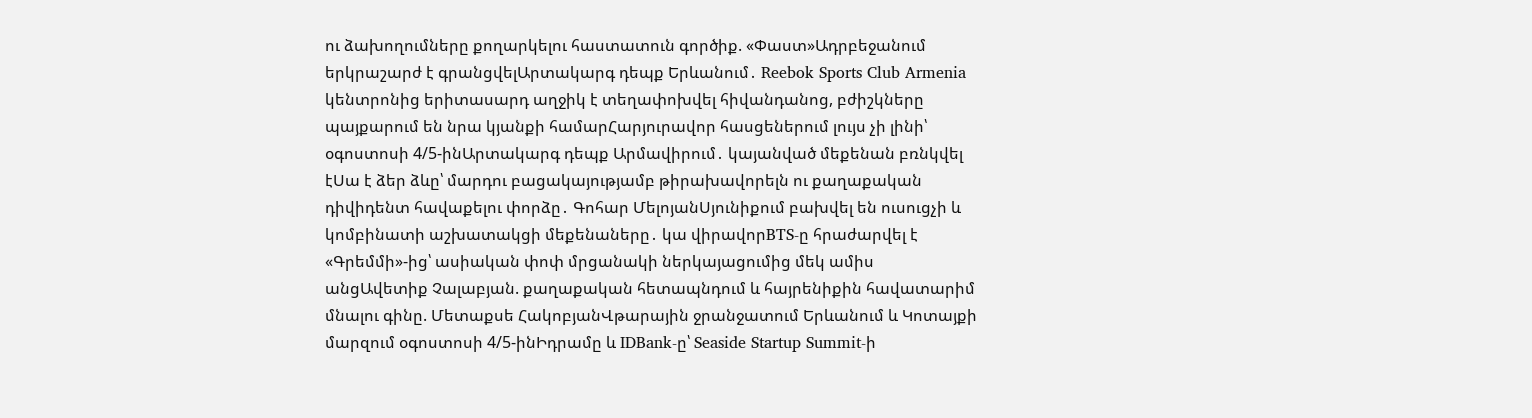ու ձախողումները քողարկելու հաստատուն գործիք. «Փաստ»Ադրբեջանում երկրաշարժ է գրանցվելԱրտակարգ դեպք Երևանում․ Reebok Sports Club Armenia կենտրոնից երիտասարդ աղջիկ է տեղափոխվել հիվանդանոց, բժիշկները պայքարում են նրա կյանքի համարՀարյուրավոր հասցեներում լույս չի լինի՝ օգոստոսի 4/5-ինԱրտակարգ դեպք Արմավիրում․ կայանված մեքենան բռնկվել էՍա է ձեր ձևը՝ մարդու բացակայությամբ թիրախավորելն ու քաղաքական դիվիդենտ հավաքելու փորձը․ Գոհար ՄելոյանՍյունիքում բախվել են ուսուցչի և կոմբինատի աշխատակցի մեքենաները․ կա վիրավորBTS-ը հրաժարվել է «Գրեմմի»-ից՝ ասիական փոփ մրցանակի ներկայացումից մեկ ամիս անցԱվետիք Չալաբյան. քաղաքական հետապնդում և հայրենիքին հավատարիմ մնալու գինը. Մետաքսե ՀակոբյանՎթարային ջրանջատում Երևանում և Կոտայքի մարզում օգոստոսի 4/5-ինԻդրամը և IDBank-ը՝ Seaside Startup Summit-ի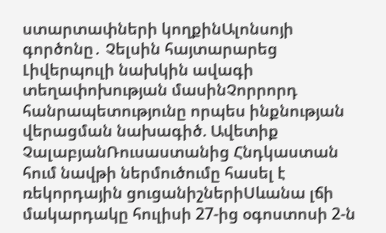ստարտափների կողքինԱլոնսոյի գործոնը․ Չելսին հայտարարեց Լիվերպուլի նախկին ավագի տեղափոխության մասինՉորրորդ հանրապետությունը որպես ինքնության վերացման նախագիծ. Ավետիք ՉալաբյանՌուսաստանից Հնդկաստան հում նավթի ներմուծումը հասել է ռեկորդային ցուցանիշներիՍևանա լճի մակարդակը հուլիսի 27-ից օգոստոսի 2-ն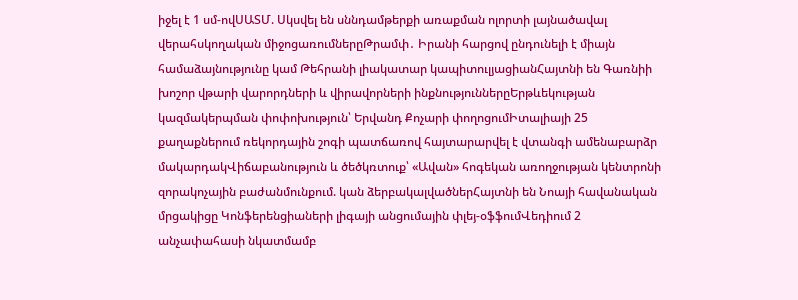իջել է 1 սմ-ովՍԱՏՄ. Սկսվել են սննդամթերքի առաքման ոլորտի լայնածավալ վերահսկողական միջոցառումներըԹրամփ․ Իրանի հարցով ընդունելի է միայն համաձայնությունը կամ Թեհրանի լիակատար կապիտուլյացիանՀայտնի են Գառնիի խոշոր վթարի վարորդների և վիրավորների ինքնություններըԵրթևեկության կազմակերպման փոփոխություն՝ Երվանդ Քոչարի փողոցումԻտալիայի 25 քաղաքներում ռեկորդային շոգի պատճառով հայտարարվել է վտանգի ամենաբարձր մակարդակՎիճաբանություն և ծեծկռտուք՝ «Ավան» հոգեկան առողջության կենտրոնի զորակոչային բաժանմունքում. կան ձերբակալվածներՀայտնի են Նոայի հավանական մրցակիցը Կոնֆերենցիաների լիգայի անցումային փլեյ-օֆֆումՎեդիում 2 անչափահասի նկատմամբ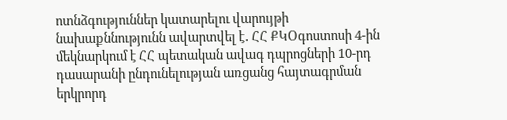ոտնձգություններ կատարելու վարույթի նախաքննությունն ավարտվել է․ ՀՀ ՔԿՕգոստոսի 4-ին մեկնարկում է ՀՀ պետական ավագ դպրոցների 10-րդ դասարանի ընդունելության առցանց հայտագրման երկրորդ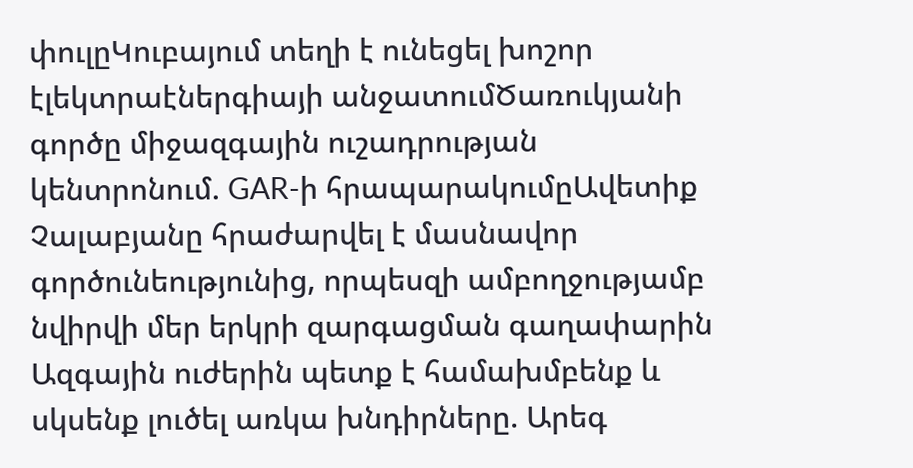փուլըԿուբայում տեղի է ունեցել խոշոր էլեկտրաէներգիայի անջատումԾառուկյանի գործը միջազգային ուշադրության կենտրոնում. GAR-ի հրապարակումըԱվետիք Չալաբյանը հրաժարվել է մասնավոր գործունեությունից, որպեսզի ամբողջությամբ նվիրվի մեր երկրի զարգացման գաղափարին Ազգային ուժերին պետք է համախմբենք և սկսենք լուծել առկա խնդիրները. Արեգ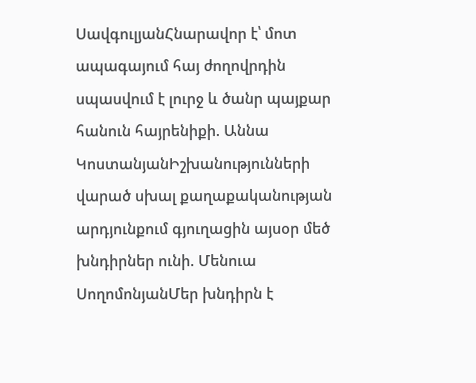ՍավգուլյանՀնարավոր է՝ մոտ ապագայում հայ ժողովրդին սպասվում է լուրջ և ծանր պայքար հանուն հայրենիքի. Աննա ԿոստանյանԻշխանությունների վարած սխալ քաղաքականության արդյունքում գյուղացին այսօր մեծ խնդիրներ ունի. Մենուա ՍողոմոնյանՄեր խնդիրն է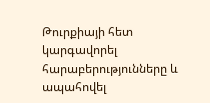Թուրքիայի հետ կարգավորել հարաբերությունները և ապահովել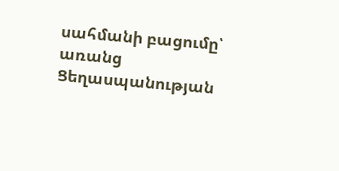սահմանի բացումը՝ առանց Ցեղասպանության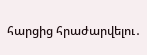հարցից հրաժարվելու․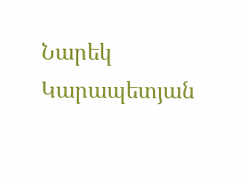Նարեկ Կարապետյան